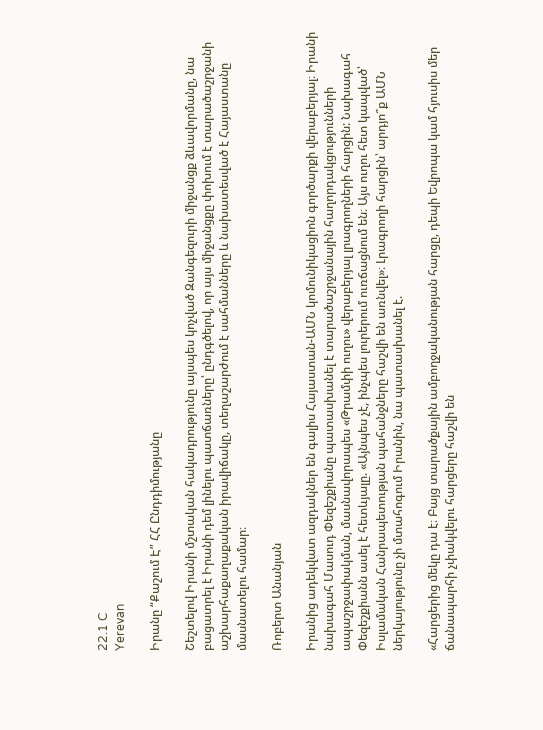22.1 C
Yerevan

Իրանը “Քաշում Է” ՀՀ Ընդդիմությանը

Շեշտելով Իրանի մշտական հակադրությունը այսպես կոչված Զանգեզուրի միջանցք ձևավորմանը, նա բացատրել է Իրանի դեմ լինելու պատճառները՝ ընդգծելով, որ այս միջանցքը փոխում է տարածաշրջանի աշխարհաքաղաքական իրավիճակը, տեղաշարժում է սահմանները և նախատեսված է Հայաստանը մասնատելու համար։

Ռոբերտ Անանյան

Իրանից ադեկվատ ազդակներ են գալիս Հայաստան-ԱՄՆ կոմունիկացիոն գործարքի վերաբերյալ։ Իրանի նախագահ Մասուդ Փեզեշքիանը պատասխանել է տարածաշրջանային հաղորդակցությունների ապաշրջափակման, մասնավորապես «Թրամփի ուղու» վերաբերյալ լրագրողների հարցին: Նախագահ Փեզեշքիանն ասել է հետևյալը. «Այնպես չէ, ինչպես լուրերում ուռճացնում են։ Այս ուղու հետ կապված՝ Իսլամական Հանրապետության պահանջները հաշվի են առնվել»։ Լրագրողի հարցին՝ արդյո՞ք ԱՄՆ ներկայությունը չի մտահոգում Իրանին, նա պատասխանել է.

«Հարցերից մեկը դա է։ Բայց տարածքային ամբողջականության հարցը, դեպի Եվրոպա կամ հյուսիս մեր ճանապարհի չփակվելու հարցերը հաշվի են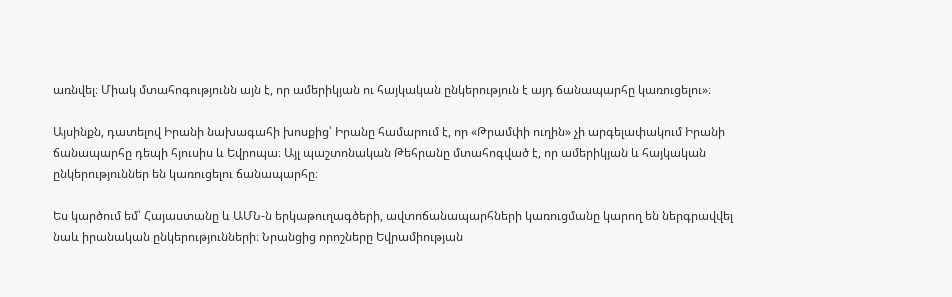առնվել։ Միակ մտահոգությունն այն է, որ ամերիկյան ու հայկական ընկերություն է այդ ճանապարհը կառուցելու»։

Այսինքն, դատելով Իրանի նախագահի խոսքից՝ Իրանը համարում է, որ «Թրամփի ուղին» չի արգելափակում Իրանի ճանապարհը դեպի հյուսիս և Եվրոպա։ Այլ պաշտոնական Թեհրանը մտահոգված է, որ ամերիկյան և հայկական ընկերություններ են կառուցելու ճանապարհը։

Ես կարծում եմ՝ Հայաստանը և ԱՄՆ‑ն երկաթուղագծերի, ավտոճանապարհների կառուցմանը կարող են ներգրավվել նաև իրանական ընկերությունների։ Նրանցից որոշները Եվրամիության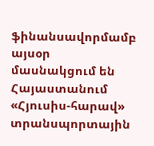ֆինանսավորմամբ այսօր մասնակցում են Հայաստանում «Հյուսիս-հարավ» տրանսպորտային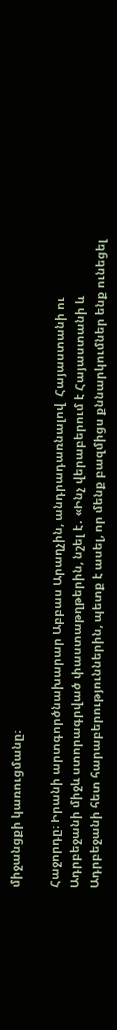միջանցքի կառուցմանը։

Հաջորդը։ Իրանի արտգործնախարար Աբբաս Արաղչին, անդրադառնալով  Հայաստանի ու Ադրբեջանի միջև ստորագրված փաստաթղթերին, նշել է․ «Ինչ վերաբերում է Հայաստանի և Ադրբեջանի հետ հարաբերություններին, պետք է ասել, որ մենք բազմիցս քննարկումներ ենք ունեցել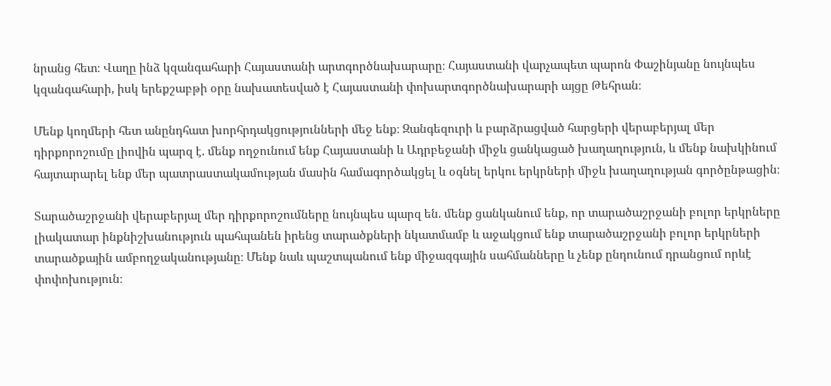նրանց հետ։ Վաղը ինձ կզանգահարի Հայաստանի արտգործնախարարը։ Հայաստանի վարչապետ պարոն Փաշինյանը նույնպես կզանգահարի, իսկ երեքշաբթի օրը նախատեսված է Հայաստանի փոխարտգործնախարարի այցը Թեհրան։

Մենք կողմերի հետ անընդհատ խորհրդակցությունների մեջ ենք։ Զանգեզուրի և բարձրացված հարցերի վերաբերյալ մեր դիրքորոշումը լիովին պարզ է. մենք ողջունում ենք Հայաստանի և Ադրբեջանի միջև ցանկացած խաղաղություն, և մենք նախկինում հայտարարել ենք մեր պատրաստակամության մասին համագործակցել և օգնել երկու երկրների միջև խաղաղության գործընթացին։

Տարածաշրջանի վերաբերյալ մեր դիրքորոշումները նույնպես պարզ են. մենք ցանկանում ենք, որ տարածաշրջանի բոլոր երկրները լիակատար ինքնիշխանություն պահպանեն իրենց տարածքների նկատմամբ և աջակցում ենք տարածաշրջանի բոլոր երկրների տարածքային ամբողջականությանը։ Մենք նաև պաշտպանում ենք միջազգային սահմանները և չենք ընդունում դրանցում որևէ փոփոխություն։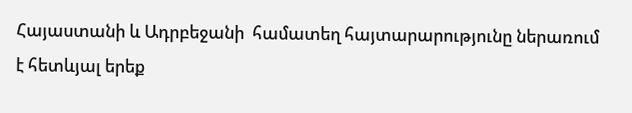Հայաստանի և Ադրբեջանի  համատեղ հայտարարությունը ներառում է հետևյալ երեք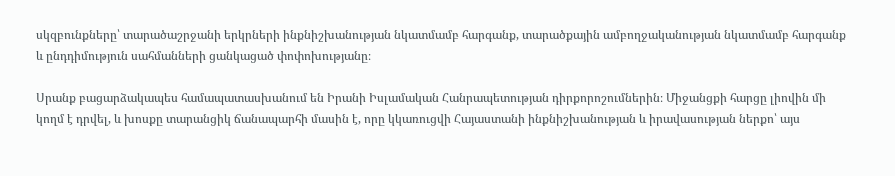սկզբունքները՝ տարածաշրջանի երկրների ինքնիշխանության նկատմամբ հարգանք, տարածքային ամբողջականության նկատմամբ հարգանք և ընդդիմություն սահմանների ցանկացած փոփոխությանը։

Սրանք բացարձակապես համապատասխանում են Իրանի Իսլամական Հանրապետության դիրքորոշումներին։ Միջանցքի հարցը լիովին մի կողմ է դրվել, և խոսքը տարանցիկ ճանապարհի մասին է, որը կկառուցվի Հայաստանի ինքնիշխանության և իրավասության ներքո՝ այս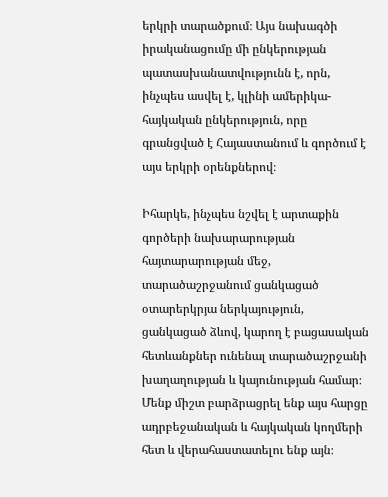երկրի տարածքում։ Այս նախագծի իրականացումը մի ընկերության պատասխանատվությունն է, որն, ինչպես ասվել է, կլինի ամերիկա-հայկական ընկերություն, որը գրանցված է Հայաստանում և գործում է այս երկրի օրենքներով։

Իհարկե, ինչպես նշվել է արտաքին գործերի նախարարության հայտարարության մեջ, տարածաշրջանում ցանկացած օտարերկրյա ներկայություն, ցանկացած ձևով, կարող է բացասական հետևանքներ ունենալ տարածաշրջանի խաղաղության և կայունության համար։ Մենք միշտ բարձրացրել ենք այս հարցը ադրբեջանական և հայկական կողմերի հետ և վերահաստատելու ենք այն։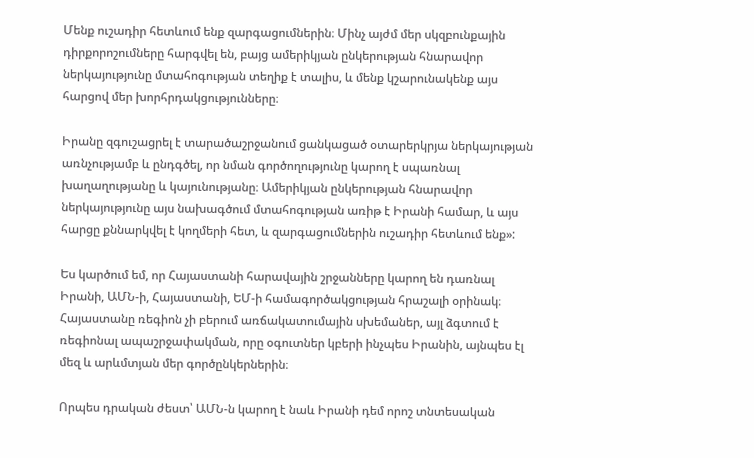Մենք ուշադիր հետևում ենք զարգացումներին։ Մինչ այժմ մեր սկզբունքային դիրքորոշումները հարգվել են, բայց ամերիկյան ընկերության հնարավոր ներկայությունը մտահոգության տեղիք է տալիս, և մենք կշարունակենք այս հարցով մեր խորհրդակցությունները։

Իրանը զգուշացրել է տարածաշրջանում ցանկացած օտարերկրյա ներկայության առնչությամբ և ընդգծել, որ նման գործողությունը կարող է սպառնալ խաղաղությանը և կայունությանը։ Ամերիկյան ընկերության հնարավոր ներկայությունը այս նախագծում մտահոգության առիթ է Իրանի համար, և այս հարցը քննարկվել է կողմերի հետ, և զարգացումներին ուշադիր հետևում ենք»:

Ես կարծում եմ, որ Հայաստանի հարավային շրջանները կարող են դառնալ Իրանի, ԱՄՆ‑ի, Հայաստանի, ԵՄ‑ի համագործակցության հրաշալի օրինակ։ Հայաստանը ռեգիոն չի բերում առճակատումային սխեմաներ, այլ ձգտում է ռեգիոնալ ապաշրջափակման, որը օգուտներ կբերի ինչպես Իրանին, այնպես էլ մեզ և արևմտյան մեր գործընկերներին։

Որպես դրական ժեստ՝ ԱՄՆ‑ն կարող է նաև Իրանի դեմ որոշ տնտեսական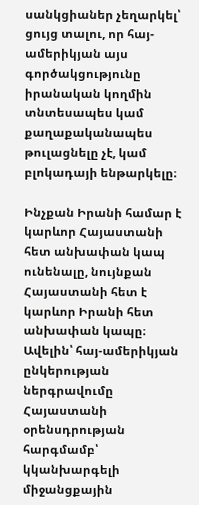սանկցիաներ չեղարկել՝ ցույց տալու, որ հայ-ամերիկյան այս գործակցությունը իրանական կողմին տնտեսապես կամ քաղաքականապես թուլացնելը չէ, կամ բլոկադայի ենթարկելը։

Ինչքան Իրանի համար է կարևոր Հայաստանի հետ անխափան կապ ունենալը, նույնքան Հայաստանի հետ է կարևոր Իրանի հետ անխափան կապը։ Ավելին՝ հայ-ամերիկյան ընկերության ներգրավումը Հայաստանի օրենսդրության հարգմամբ՝ կկանխարգելի միջանցքային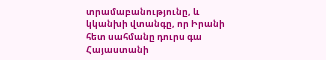տրամաբանությունը, և կկանխի վտանգը, որ Իրանի հետ սահմանը դուրս գա Հայաստանի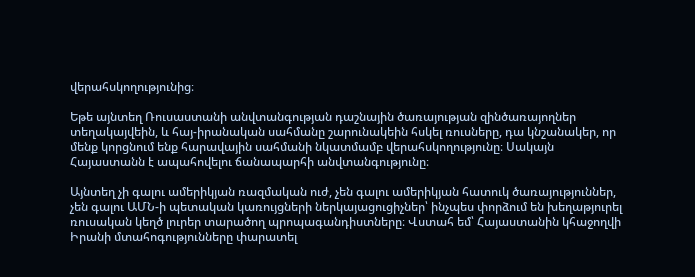վերահսկողությունից։

Եթե այնտեղ Ռուսաստանի անվտանգության դաշնային ծառայության զինծառայողներ տեղակայվեին, և հայ-իրանական սահմանը շարունակեին հսկել ռուսները, դա կնշանակեր, որ մենք կորցնում ենք հարավային սահմանի նկատմամբ վերահսկողությունը։ Սակայն Հայաստանն է ապահովելու ճանապարհի անվտանգությունը։

Այնտեղ չի գալու ամերիկյան ռազմական ուժ, չեն գալու ամերիկյան հատուկ ծառայություններ, չեն գալու ԱՄՆ‑ի պետական կառույցների ներկայացուցիչներ՝ ինչպես փորձում են խեղաթյուրել ռուսական կեղծ լուրեր տարածող պրոպագանդիստները։ Վստահ եմ՝ Հայաստանին կհաջողվի Իրանի մտահոգությունները փարատել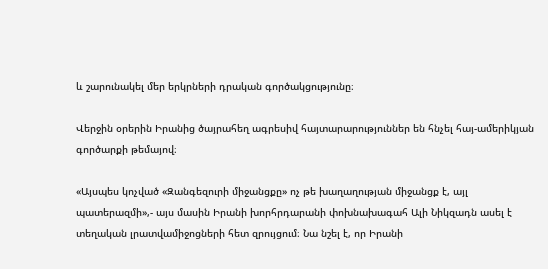և շարունակել մեր երկրների դրական գործակցությունը։

Վերջին օրերին Իրանից ծայրահեղ ագրեսիվ հայտարարություններ են հնչել հայ-ամերիկյան գործարքի թեմայով։

«Այսպես կոչված «Զանգեզուրի միջանցքը» ոչ թե խաղաղության միջանցք է, այլ պատերազմի»,- այս մասին Իրանի խորհրդարանի փոխնախագահ Ալի Նիկզադն ասել է տեղական լրատվամիջոցների հետ զրույցում։ Նա նշել է, որ Իրանի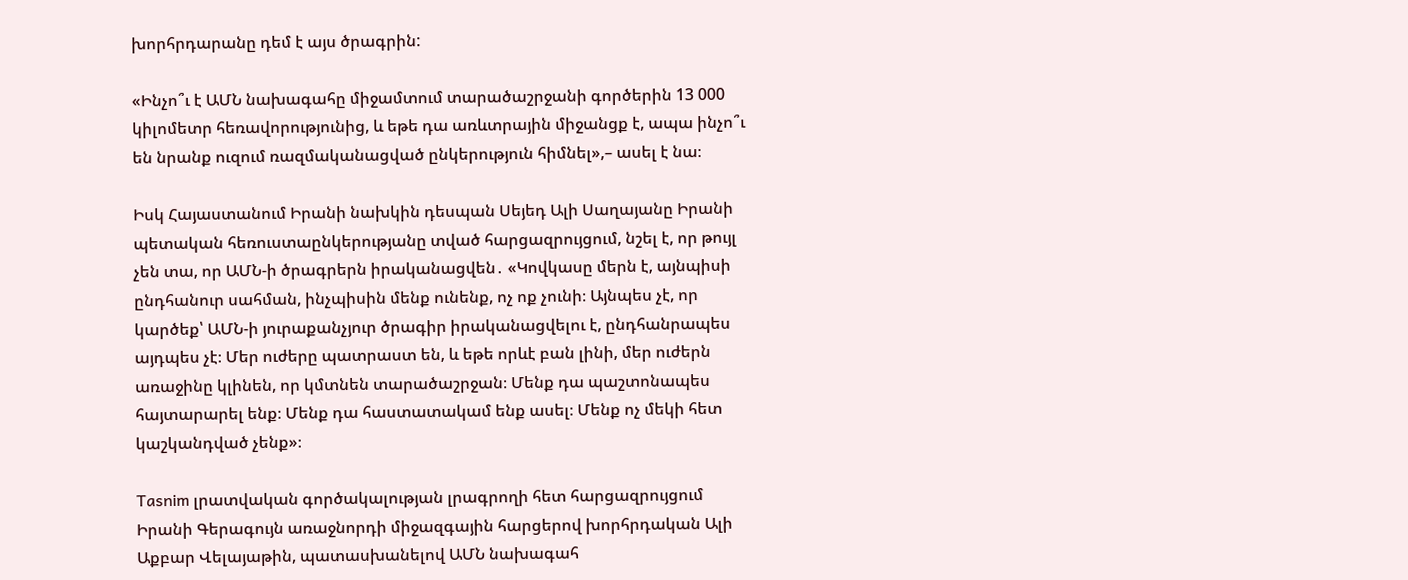խորհրդարանը դեմ է այս ծրագրին:

«Ինչո՞ւ է ԱՄՆ նախագահը միջամտում տարածաշրջանի գործերին 13 000 կիլոմետր հեռավորությունից, և եթե դա առևտրային միջանցք է, ապա ինչո՞ւ են նրանք ուզում ռազմականացված ընկերություն հիմնել»,– ասել է նա։

Իսկ Հայաստանում Իրանի նախկին դեսպան Սեյեդ Ալի Սաղայանը Իրանի պետական հեռուստաընկերությանը տված հարցազրույցում, նշել է, որ թույլ չեն տա, որ ԱՄՆ‑ի ծրագրերն իրականացվեն․ «Կովկասը մերն է, այնպիսի ընդհանուր սահման, ինչպիսին մենք ունենք, ոչ ոք չունի։ Այնպես չէ, որ կարծեք՝ ԱՄՆ‑ի յուրաքանչյուր ծրագիր իրականացվելու է, ընդհանրապես այդպես չէ։ Մեր ուժերը պատրաստ են, և եթե որևէ բան լինի, մեր ուժերն առաջինը կլինեն, որ կմտնեն տարածաշրջան։ Մենք դա պաշտոնապես հայտարարել ենք։ Մենք դա հաստատակամ ենք ասել։ Մենք ոչ մեկի հետ կաշկանդված չենք»։

Tasnim լրատվական գործակալության լրագրողի հետ հարցազրույցում Իրանի Գերագույն առաջնորդի միջազգային հարցերով խորհրդական Ալի Աքբար Վելայաթին, պատասխանելով ԱՄՆ նախագահ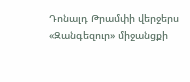Դոնալդ Թրամփի վերջերս «Զանգեզուր» միջանցքի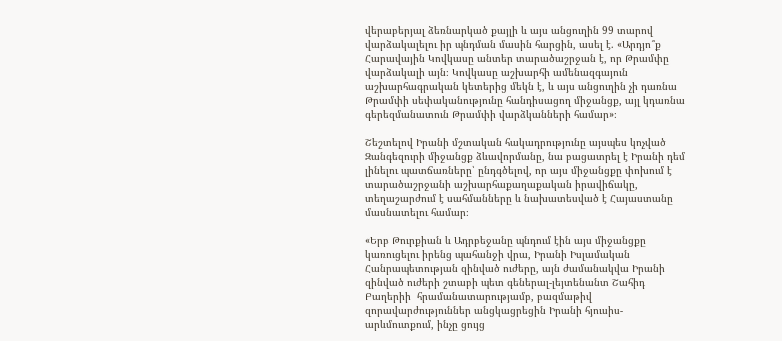վերաբերյալ ձեռնարկած քայլի և այս անցուղին 99 տարով վարձակալելու իր պնդման մասին հարցին, ասել է. «Արդյո՞ք Հարավային Կովկասը անտեր տարածաշրջան է, որ Թրամփը վարձակալի այն։ Կովկասը աշխարհի ամենազգայուն աշխարհագրական կետերից մեկն է, և այս անցուղին չի դառնա Թրամփի սեփականությունը հանդիսացող միջանցք, այլ կդառնա գերեզմանատուն Թրամփի վարձկանների համար»։

Շեշտելով Իրանի մշտական հակադրությունը այսպես կոչված Զանգեզուրի միջանցք ձևավորմանը, նա բացատրել է Իրանի դեմ լինելու պատճառները՝ ընդգծելով, որ այս միջանցքը փոխում է տարածաշրջանի աշխարհաքաղաքական իրավիճակը, տեղաշարժում է սահմանները և նախատեսված է Հայաստանը մասնատելու համար։

«Երբ Թուրքիան և Ադրբեջանը պնդում էին այս միջանցքը կառուցելու իրենց պահանջի վրա, Իրանի Իսլամական Հանրապետության զինված ուժերը, այն ժամանակվա Իրանի զինված ուժերի շտաբի պետ գեներալ-լեյտենանտ Շահիդ Բաղերիի  հրամանատարությամբ, բազմաթիվ զորավարժություններ անցկացրեցին Իրանի հյուսիս-արևմուտքում, ինչը ցույց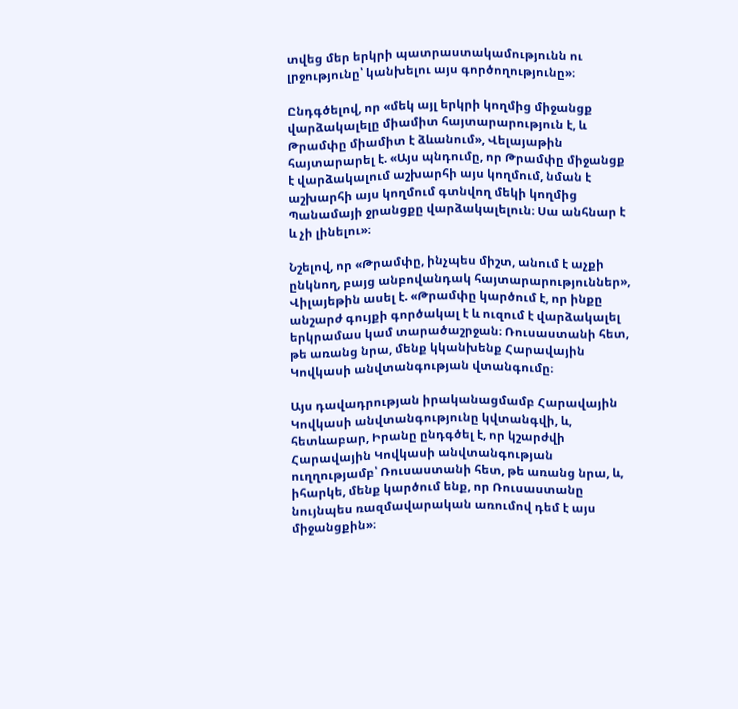տվեց մեր երկրի պատրաստակամությունն ու լրջությունը՝ կանխելու այս գործողությունը»։

Ընդգծելով, որ «մեկ այլ երկրի կողմից միջանցք վարձակալելը միամիտ հայտարարություն է, և Թրամփը միամիտ է ձևանում», Վելայաթին հայտարարել է. «Այս պնդումը, որ Թրամփը միջանցք է վարձակալում աշխարհի այս կողմում, նման է աշխարհի այս կողմում գտնվող մեկի կողմից Պանամայի ջրանցքը վարձակալելուն։ Սա անհնար է և չի լինելու»։

Նշելով, որ «Թրամփը, ինչպես միշտ, անում է աչքի ընկնող, բայց անբովանդակ հայտարարություններ», Վիլայեթին ասել է. «Թրամփը կարծում է, որ ինքը անշարժ գույքի գործակալ է և ուզում է վարձակալել երկրամաս կամ տարածաշրջան։ Ռուսաստանի հետ, թե առանց նրա, մենք կկանխենք Հարավային Կովկասի անվտանգության վտանգումը։

Այս դավադրության իրականացմամբ Հարավային Կովկասի անվտանգությունը կվտանգվի, և, հետևաբար, Իրանը ընդգծել է, որ կշարժվի Հարավային Կովկասի անվտանգության ուղղությամբ՝ Ռուսաստանի հետ, թե առանց նրա, և, իհարկե, մենք կարծում ենք, որ Ռուսաստանը նույնպես ռազմավարական առումով դեմ է այս միջանցքին»։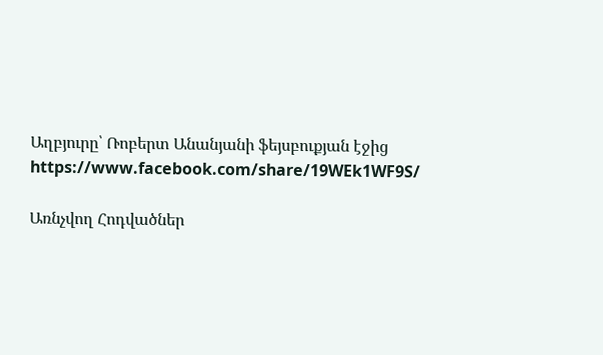Աղբյուրը՝ Ռոբերտ Անանյանի ֆեյսբուքյան էջից https://www.facebook.com/share/19WEk1WF9S/

Առնչվող Հոդվածներ